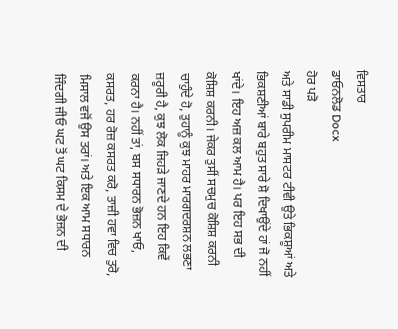ਵਿਸਤਾਰ
ਡਾਓਨਲੋਡ Docx
ਹੋਰ ਪੜੋ
ਅਤੇ ਸਾਡੀ ਸੁਪਰੀਮ ਮਾਸਟਰ ਟੀਵੀ ਉਤੇ ਭਿਕਸ਼ੂਆਂ ਅਤੇ ਭਿਕਸ਼ਣੀਆਂ ਬਾਰੇ ਬਹੁਤ ਸਾਰੇ ਸ਼ੋ ਦਿਖਾਉਂਦੇ ਹਾਂ ਜੋ ਨਹੀਂ ਖਾਂਦੇ। ਇਹ ਅਜ਼ ਕਲ ਆਮ ਹੈ। ਪਰ ਇਹ ਸਭ ਦੀ ਕੋਸ਼ਿਸ਼ ਕਰਨੀ। ਜੇਕਰ ਤੁਸੀਂ ਸਚਮੁਚ ਕੋਸ਼ਿਸ਼ ਕਰਨੀ ਚਾਹੁੰਦੇ ਹੋ, ਤੁਹਾਨੂੰ ਕੁਝ ਮਾਹਰ ਮਾਰਗਦਰਸ਼ਨ ਲਭਣਾ ਜ਼ਰੂਰੀ ਹੈ, ਕੁਝ ਲੋਕ ਜਿਹੜੇ ਜਾਣਦੇ ਹਨ ਇਹ ਕਿਵੇਂ ਕਰਨਾ ਹੈ। ਨਹੀਂ ਤਾਂ, ਬਸ ਸਧਾਰਨ ਭੋਜ਼ਨ ਖਾਓ, ਕਸਰਤ, ਹਰ ਰੋਜ਼ ਕਸਰਤ ਕਰੋ, ਤਾਜ਼ੀ ਹਵਾ ਵਿਚ ਤੁਰੋ, ਮਿਸਾਲ ਵਜੋਂ ਉਸ ਤਰਾਂ। ਅਤੇ ਇਕ ਆਮ ਸਧਾਰਨ ਜਿੰਦਗੀ ਜੀਓ ਘਟ ਤੋਂ ਘਟ ਕਿਸਮ ਦੇ ਭੋਜ਼ਨ ਦੀ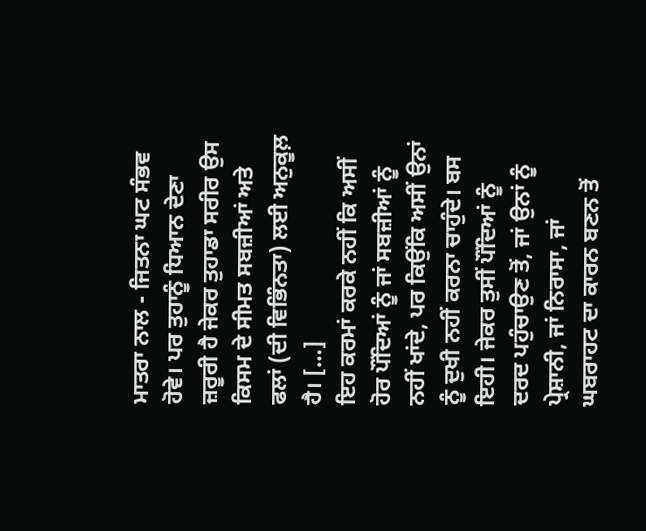ਮਾਤਰਾ ਨਾਲ - ਜਿਤਨਾ ਘਟ ਸੰਭਵ ਹੋਵੇ। ਪਰ ਤੁਹਾਨੂੰ ਧਿਆਨ ਦੇਣਾ ਜ਼ਰੂਰੀ ਹੈ ਜੇਕਰ ਤੁਹਾਡਾ ਸਰੀਰ ਉਸ ਕਿਸਮ ਦੇ ਸੀਮਤ ਸਬਜ਼ੀਆਂ ਅਤੇ ਫਲਾਂ (ਦੀ ਵਿਭਿੰਨਤਾ) ਲਈ ਅਨੁਕੂਲ਼ ਹੈ। […]
ਇਹ ਕਰਮਾਂ ਕਰਕੇ ਨਹੀਂ ਕਿ ਅਸੀਂ ਹੋਰ ਪੌਂਦਿਆਂ ਨੂੰ ਜਾਂ ਸਬਜ਼ੀਆਂ ਨੂੰ ਨਹੀਂ ਖਾਂਦੇ, ਪਰ ਕਿਉਂਕਿ ਅਸੀਂ ਉਨਾਂ ਨੂੰ ਦੁਖੀ ਨਹੀਂ ਕਰਨਾ ਚਾਹੁੰਦੇ। ਬਸ ਇਹੀ। ਜੇਕਰ ਤੁਸੀਂ ਪੌਂਦਿਆਂ ਨੂੰ ਦਰਦ ਪਹੁੰਚਾਉਣ ਤੋਂ, ਜਾਂ ਉਨਾਂ ਨੂੰ ਪ੍ਰੇਸ਼ਾਨੀ, ਜਾਂ ਨਿਰਾਸਾ, ਜਾਂ ਘਬਰਾਹਟ ਦਾ ਕਾਰਨ ਬਣਨ ਤੋਂ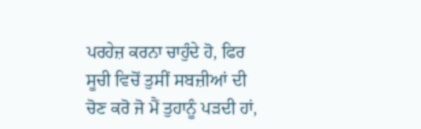ਪਰਹੇਜ਼ ਕਰਨਾ ਚਾਹੁੰਦੇ ਹੋ, ਫਿਰ ਸੂਚੀ ਵਿਚੋਂ ਤੁਸੀਂ ਸਬਜ਼ੀਆਂ ਦੀ ਚੋਣ ਕਰੋ ਜੋ ਮੈਂ ਤੁਹਾਨੂੰ ਪੜਦੀ ਹਾਂ,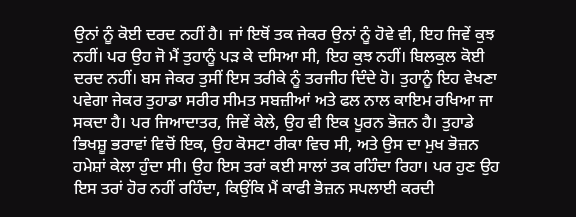ਉਨਾਂ ਨੂੰ ਕੋਈ ਦਰਦ ਨਹੀਂ ਹੈ। ਜਾਂ ਇਥੋਂ ਤਕ ਜੇਕਰ ਉਨਾਂ ਨੂੰ ਹੋਵੇ ਵੀ, ਇਹ ਜਿਵੇਂ ਕੁਝ ਨਹੀਂ। ਪਰ ਉਹ ਜੋ ਮੈਂ ਤੁਹਾਨੂੰ ਪੜ ਕੇ ਦਸਿਆ ਸੀ, ਇਹ ਕੁਝ ਨਹੀਂ। ਬਿਲਕੁਲ ਕੋਈ ਦਰਦ ਨਹੀਂ। ਬਸ ਜੇਕਰ ਤੁਸੀਂ ਇਸ ਤਰੀਕੇ ਨੂੰ ਤਰਜੀਹ ਦਿੰਦੇ ਹੋ। ਤੁਹਾਨੂੰ ਇਹ ਵੇਖਣਾ ਪਵੇਗਾ ਜੇਕਰ ਤੁਹਾਡਾ ਸਰੀਰ ਸੀਮਤ ਸਬਜ਼ੀਆਂ ਅਤੇ ਫਲ ਨਾਲ ਕਾਇਮ ਰਖਿਆ ਜਾ ਸਕਦਾ ਹੈ। ਪਰ ਜਿਆਦਾਤਰ, ਜਿਵੇਂ ਕੇਲੇ, ਉਹ ਵੀ ਇਕ ਪੂਰਨ ਭੋਜ਼ਨ ਹੈ। ਤੁਹਾਡੇ ਭਿਖਸ਼ੂ ਭਰਾਵਾਂ ਵਿਚੋਂ ਇਕ, ਉਹ ਕੋਸਟਾ ਰੀਕਾ ਵਿਚ ਸੀ, ਅਤੇ ਉਸ ਦਾ ਮੁਖ ਭੋਜ਼ਨ ਹਮੇਸ਼ਾਂ ਕੇਲਾ ਹੁੰਦਾ ਸੀ। ਉਹ ਇਸ ਤਰਾਂ ਕਈ ਸਾਲਾਂ ਤਕ ਰਹਿੰਦਾ ਰਿਹਾ। ਪਰ ਹੁਣ ਉਹ ਇਸ ਤਰਾਂ ਹੋਰ ਨਹੀਂ ਰਹਿੰਦਾ, ਕਿਉਂਕਿ ਮੈਂ ਕਾਫੀ ਭੋਜ਼ਨ ਸਪਲਾਈ ਕਰਦੀ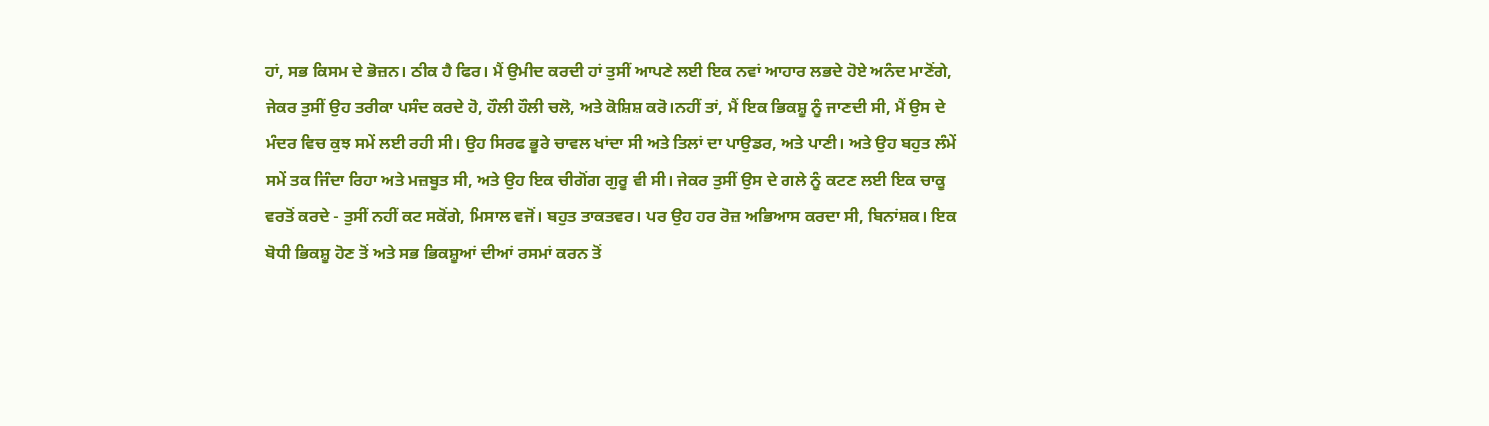ਹਾਂ, ਸਭ ਕਿਸਮ ਦੇ ਭੋਜ਼ਨ। ਠੀਕ ਹੈ ਫਿਰ। ਮੈਂ ਉਮੀਦ ਕਰਦੀ ਹਾਂ ਤੁਸੀਂ ਆਪਣੇ ਲਈ ਇਕ ਨਵਾਂ ਆਹਾਰ ਲਭਦੇ ਹੋਏ ਅਨੰਦ ਮਾਣੋਂਗੇ, ਜੇਕਰ ਤੁਸੀਂ ਉਹ ਤਰੀਕਾ ਪਸੰਦ ਕਰਦੇ ਹੋ, ਹੌਲੀ ਹੌਲੀ ਚਲੋ, ਅਤੇ ਕੋਸ਼ਿਸ਼ ਕਰੋ।ਨਹੀਂ ਤਾਂ, ਮੈਂ ਇਕ ਭਿਕਸ਼ੂ ਨੂੰ ਜਾਣਦੀ ਸੀ, ਮੈਂ ਉਸ ਦੇ ਮੰਦਰ ਵਿਚ ਕੁਝ ਸਮੇਂ ਲਈ ਰਹੀ ਸੀ। ਉਹ ਸਿਰਫ ਭੂਰੇ ਚਾਵਲ ਖਾਂਦਾ ਸੀ ਅਤੇ ਤਿਲਾਂ ਦਾ ਪਾਉਡਰ, ਅਤੇ ਪਾਣੀ। ਅਤੇ ਉਹ ਬਹੁਤ ਲੰਮੇਂ ਸਮੇਂ ਤਕ ਜਿੰਦਾ ਰਿਹਾ ਅਤੇ ਮਜ਼ਬੂਤ ਸੀ, ਅਤੇ ਉਹ ਇਕ ਚੀਗੋਂਗ ਗੁਰੂ ਵੀ ਸੀ। ਜੇਕਰ ਤੁਸੀਂ ਉਸ ਦੇ ਗਲੇ ਨੂੰ ਕਟਣ ਲਈ ਇਕ ਚਾਕੂ ਵਰਤੋਂ ਕਰਦੇ - ਤੁਸੀਂ ਨਹੀਂ ਕਟ ਸਕੋਂਗੇ, ਮਿਸਾਲ ਵਜੋਂ। ਬਹੁਤ ਤਾਕਤਵਰ। ਪਰ ਉਹ ਹਰ ਰੋਜ਼ ਅਭਿਆਸ ਕਰਦਾ ਸੀ, ਬਿਨਾਂਸ਼ਕ। ਇਕ ਬੋਧੀ ਭਿਕਸ਼ੂ ਹੋਣ ਤੋਂ ਅਤੇ ਸਭ ਭਿਕਸ਼ੂਆਂ ਦੀਆਂ ਰਸਮਾਂ ਕਰਨ ਤੋਂ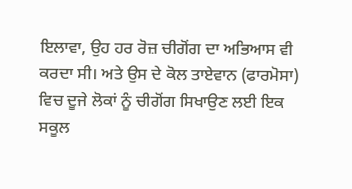ਇਲਾਵਾ, ਉਹ ਹਰ ਰੋਜ਼ ਚੀਗੋਂਗ ਦਾ ਅਭਿਆਸ ਵੀ ਕਰਦਾ ਸੀ। ਅਤੇ ਉਸ ਦੇ ਕੋਲ ਤਾਏਵਾਨ (ਫਾਰਮੋਸਾ) ਵਿਚ ਦੂਜੇ ਲੋਕਾਂ ਨੂੰ ਚੀਗੋਂਗ ਸਿਖਾਉਣ ਲਈ ਇਕ ਸਕੂਲ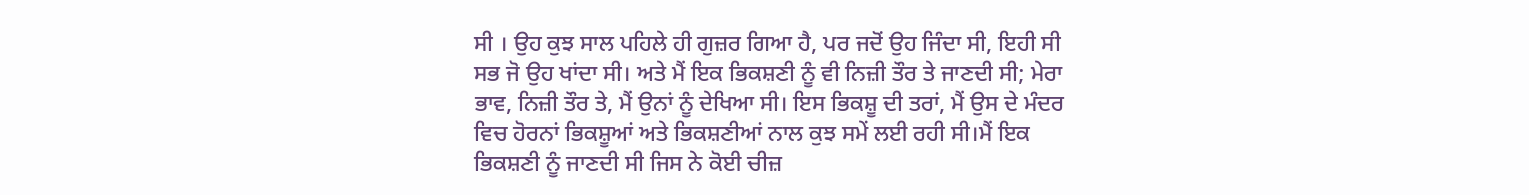ਸੀ । ਉਹ ਕੁਝ ਸਾਲ ਪਹਿਲੇ ਹੀ ਗੁਜ਼ਰ ਗਿਆ ਹੈ, ਪਰ ਜਦੋਂ ਉਹ ਜਿੰਦਾ ਸੀ, ਇਹੀ ਸੀ ਸਭ ਜੋ ਉਹ ਖਾਂਦਾ ਸੀ। ਅਤੇ ਮੈਂ ਇਕ ਭਿਕਸ਼ਣੀ ਨੂੰ ਵੀ ਨਿਜ਼ੀ ਤੌਰ ਤੇ ਜਾਣਦੀ ਸੀ; ਮੇਰਾ ਭਾਵ, ਨਿਜ਼ੀ ਤੌਰ ਤੇ, ਮੈਂ ਉਨਾਂ ਨੂੰ ਦੇਖਿਆ ਸੀ। ਇਸ ਭਿਕਸ਼ੂ ਦੀ ਤਰਾਂ, ਮੈਂ ਉਸ ਦੇ ਮੰਦਰ ਵਿਚ ਹੋਰਨਾਂ ਭਿਕਸ਼ੂਆਂ ਅਤੇ ਭਿਕਸ਼ਣੀਆਂ ਨਾਲ ਕੁਝ ਸਮੇਂ ਲਈ ਰਹੀ ਸੀ।ਮੈਂ ਇਕ ਭਿਕਸ਼ਣੀ ਨੂੰ ਜਾਣਦੀ ਸੀ ਜਿਸ ਨੇ ਕੋਈ ਚੀਜ਼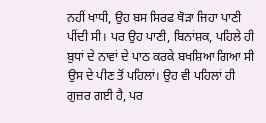ਨਹੀਂ ਖਾਧੀ, ਉਹ ਬਸ ਸਿਰਫ ਥੋੜਾ ਜਿਹਾ ਪਾਣੀ ਪੀਂਦੀ ਸੀ। ਪਰ ਉਹ ਪਾਣੀ, ਬਿਨਾਂਸ਼ਕ, ਪਹਿਲੇ ਹੀ ਬੁਧਾਂ ਦੇ ਨਾਵਾਂ ਦੇ ਪਾਠ ਕਰਕੇ ਬਖਸ਼ਿਆ ਗਿਆ ਸੀ ਉਸ ਦੇ ਪੀਣ ਤੋਂ ਪਹਿਲਾਂ। ਉਹ ਵੀ ਪਹਿਲਾਂ ਹੀ ਗੁਜ਼ਰ ਗਈ ਹੈ, ਪਰ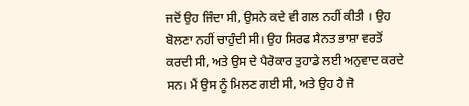ਜਦੋਂ ਉਹ ਜਿੰਦਾ ਸੀ, ਉਸਨੇ ਕਦੇ ਵੀ ਗਲ ਨਹੀਂ ਕੀਤੀ । ਉਹ ਬੋਲਣਾ ਨਹੀਂ ਚਾਹੁੰਦੀ ਸੀ। ਉਹ ਸਿਰਫ ਸੈਨਤ ਭਾਸ਼ਾ ਵਰਤੋਂ ਕਰਦੀ ਸੀ, ਅਤੇ ਉਸ ਦੇ ਪੈਰੋਕਾਰ ਤੁਹਾਡੇ ਲਈ ਅਨੁਵਾਦ ਕਰਦੇ ਸਨ। ਮੈਂ ਉਸ ਨੂੰ ਮਿਲਣ ਗਈ ਸੀ, ਅਤੇ ਉਹ ਹੈ ਜੋ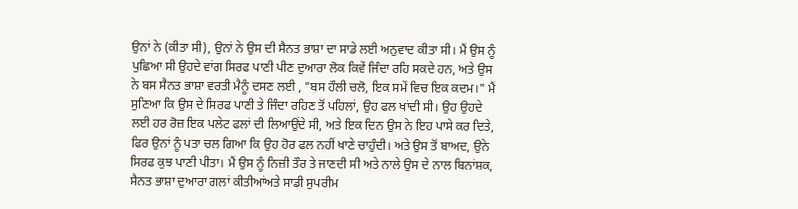ਉਨਾਂ ਨੇ (ਕੀਤਾ ਸੀ), ਉਨਾਂ ਨੇ ਉਸ ਦੀ ਸੈਨਤ ਭਾਸ਼ਾ ਦਾ ਸਾਡੇ ਲਈ ਅਨੁਵਾਦ ਕੀਤਾ ਸੀ। ਮੈਂ ਉਸ ਨੂੰ ਪੁਛਿਆ ਸੀ ਉਹਦੇ ਵਾਂਗ ਸਿਰਫ ਪਾਣੀ ਪੀਣ ਦੁਆਰਾ ਲੋਕ ਕਿਵੇਂ ਜਿੰਦਾ ਰਹਿ ਸਕਦੇ ਹਨ, ਅਤੇ ਉਸ ਨੇ ਬਸ ਸੈਨਤ ਭਾਸ਼ਾ ਵਰਤੀ ਮੈਨੂੰ ਦਸਣ ਲਈ , "ਬਸ ਹੌਲੀ ਚਲੋ, ਇਕ ਸਮੇਂ ਵਿਚ ਇਕ ਕਦਮ।" ਮੈਂ ਸੁਣਿਆ ਕਿ ਉਸ ਦੇ ਸਿਰਫ ਪਾਣੀ ਤੇ ਜਿੰਦਾ ਰਹਿਣ ਤੋਂ ਪਹਿਲਾਂ, ਉਹ ਫਲ ਖਾਂਦੀ ਸੀ। ਉਹ ਉਹਦੇ ਲਈ ਹਰ ਰੋਜ਼ ਇਕ ਪਲੇਟ ਫਲਾਂ ਦੀ ਲਿਆਉਂਦੇ ਸੀ, ਅਤੇ ਇਕ ਦਿਨ ਉਸ ਨੇ ਇਹ ਪਾਸੇ ਕਰ ਦਿਤੇ, ਫਿਰ ਉਨਾਂ ਨੂੰ ਪਤਾ ਚਲ ਗਿਆ ਕਿ ਉਹ ਹੋਰ ਫਲ ਨਹੀਂ ਖਾਣੇ ਚਾਹੁੰਦੀ। ਅਤੇ ਉਸ ਤੋਂ ਬਾਅਦ, ਉਨੇ ਸਿਰਫ ਕੁਝ ਪਾਣੀ ਪੀਤਾ। ਮੈਂ ਉਸ ਨੂੰ ਨਿਜ਼ੀ ਤੌਰ ਤੇ ਜਾਣਦੀ ਸੀ ਅਤੇ ਨਾਲੇ ਉਸ ਦੇ ਨਾਲ ਬਿਨਾਂਸ਼ਕ, ਸੈਨਤ ਭਾਸ਼ਾ ਦੁਆਰਾ ਗਲਾਂ ਕੀਤੀਆਂਅਤੇ ਸਾਡੀ ਸੁਪਰੀਮ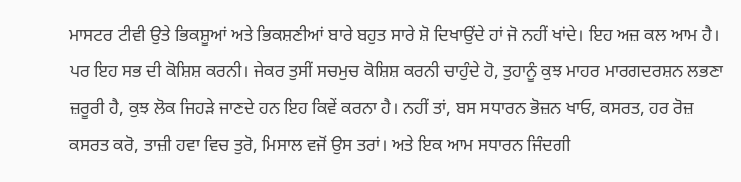ਮਾਸਟਰ ਟੀਵੀ ਉਤੇ ਭਿਕਸ਼ੂਆਂ ਅਤੇ ਭਿਕਸ਼ਣੀਆਂ ਬਾਰੇ ਬਹੁਤ ਸਾਰੇ ਸ਼ੋ ਦਿਖਾਉਂਦੇ ਹਾਂ ਜੋ ਨਹੀਂ ਖਾਂਦੇ। ਇਹ ਅਜ਼ ਕਲ ਆਮ ਹੈ। ਪਰ ਇਹ ਸਭ ਦੀ ਕੋਸ਼ਿਸ਼ ਕਰਨੀ। ਜੇਕਰ ਤੁਸੀਂ ਸਚਮੁਚ ਕੋਸ਼ਿਸ਼ ਕਰਨੀ ਚਾਹੁੰਦੇ ਹੋ, ਤੁਹਾਨੂੰ ਕੁਝ ਮਾਹਰ ਮਾਰਗਦਰਸ਼ਨ ਲਭਣਾ ਜ਼ਰੂਰੀ ਹੈ, ਕੁਝ ਲੋਕ ਜਿਹੜੇ ਜਾਣਦੇ ਹਨ ਇਹ ਕਿਵੇਂ ਕਰਨਾ ਹੈ। ਨਹੀਂ ਤਾਂ, ਬਸ ਸਧਾਰਨ ਭੋਜ਼ਨ ਖਾਓ, ਕਸਰਤ, ਹਰ ਰੋਜ਼ ਕਸਰਤ ਕਰੋ, ਤਾਜ਼ੀ ਹਵਾ ਵਿਚ ਤੁਰੋ, ਮਿਸਾਲ ਵਜੋਂ ਉਸ ਤਰਾਂ। ਅਤੇ ਇਕ ਆਮ ਸਧਾਰਨ ਜਿੰਦਗੀ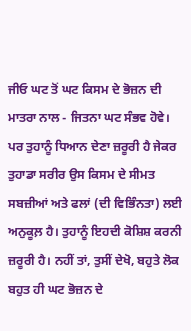ਜੀਓ ਘਟ ਤੋਂ ਘਟ ਕਿਸਮ ਦੇ ਭੋਜ਼ਨ ਦੀ ਮਾਤਰਾ ਨਾਲ - ਜਿਤਨਾ ਘਟ ਸੰਭਵ ਹੋਵੇ। ਪਰ ਤੁਹਾਨੂੰ ਧਿਆਨ ਦੇਣਾ ਜ਼ਰੂਰੀ ਹੈ ਜੇਕਰ ਤੁਹਾਡਾ ਸਰੀਰ ਉਸ ਕਿਸਮ ਦੇ ਸੀਮਤ ਸਬਜ਼ੀਆਂ ਅਤੇ ਫਲਾਂ (ਦੀ ਵਿਭਿੰਨਤਾ) ਲਈ ਅਨੁਕੂਲ਼ ਹੈ। ਤੁਹਾਨੂੰ ਇਹਦੀ ਕੋਸ਼ਿਸ਼ ਕਰਨੀ ਜ਼ਰੂਰੀ ਹੈ। ਨਹੀਂ ਤਾਂ, ਤੁਸੀਂ ਦੇਖੋ, ਬਹੁਤੇ ਲੋਕ ਬਹੁਤ ਹੀ ਘਟ ਭੋਜ਼ਨ ਦੇ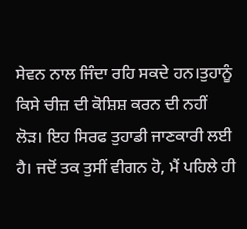ਸੇਵਨ ਨਾਲ ਜਿੰਦਾ ਰਹਿ ਸਕਦੇ ਹਨ।ਤੁਹਾਨੂੰ ਕਿਸੇ ਚੀਜ਼ ਦੀ ਕੋਸ਼ਿਸ਼ ਕਰਨ ਦੀ ਨਹੀਂ ਲੋੜ। ਇਹ ਸਿਰਫ ਤੁਹਾਡੀ ਜਾਣਕਾਰੀ ਲਈ ਹੈ। ਜਦੋਂ ਤਕ ਤੁਸੀਂ ਵੀਗਨ ਹੋ, ਮੈਂ ਪਹਿਲੇ ਹੀ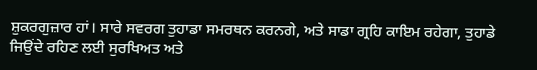ਸ਼ੁਕਰਗੁਜ਼ਾਰ ਹਾਂ। ਸਾਰੇ ਸਵਰਗ ਤੁਹਾਡਾ ਸਮਰਥਨ ਕਰਨਗੇ, ਅਤੇ ਸਾਡਾ ਗ੍ਰਹਿ ਕਾਇਮ ਰਹੇਗਾ, ਤੁਹਾਡੇ ਜਿਉਂਦੇ ਰਹਿਣ ਲਈ ਸੁਰਖਿਅਤ ਅਤੇ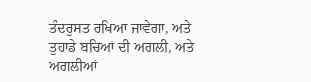ਤੰਦਰੁਸਤ ਰਖਿਆ ਜਾਵੇਗਾ, ਅਤੇ ਤੁਹਾਡੇ ਬਚਿਆਂ ਦੀ ਅਗਲੀ, ਅਤੇ ਅਗਲੀਆਂ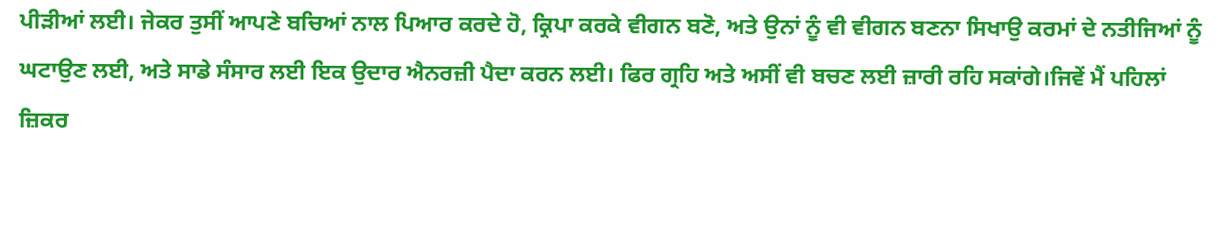ਪੀੜੀਆਂ ਲਈ। ਜੇਕਰ ਤੁਸੀਂ ਆਪਣੇ ਬਚਿਆਂ ਨਾਲ ਪਿਆਰ ਕਰਦੇ ਹੋ, ਕ੍ਰਿਪਾ ਕਰਕੇ ਵੀਗਨ ਬਣੋ, ਅਤੇ ਉਨਾਂ ਨੂੰ ਵੀ ਵੀਗਨ ਬਣਨਾ ਸਿਖਾਉ ਕਰਮਾਂ ਦੇ ਨਤੀਜਿਆਂ ਨੂੰ ਘਟਾਉਣ ਲਈ, ਅਤੇ ਸਾਡੇ ਸੰਸਾਰ ਲਈ ਇਕ ਉਦਾਰ ਐਨਰਜ਼ੀ ਪੈਦਾ ਕਰਨ ਲਈ। ਫਿਰ ਗ੍ਰਹਿ ਅਤੇ ਅਸੀਂ ਵੀ ਬਚਣ ਲਈ ਜ਼ਾਰੀ ਰਹਿ ਸਕਾਂਗੇ।ਜਿਵੇਂ ਮੈਂ ਪਹਿਲਾਂ ਜ਼ਿਕਰ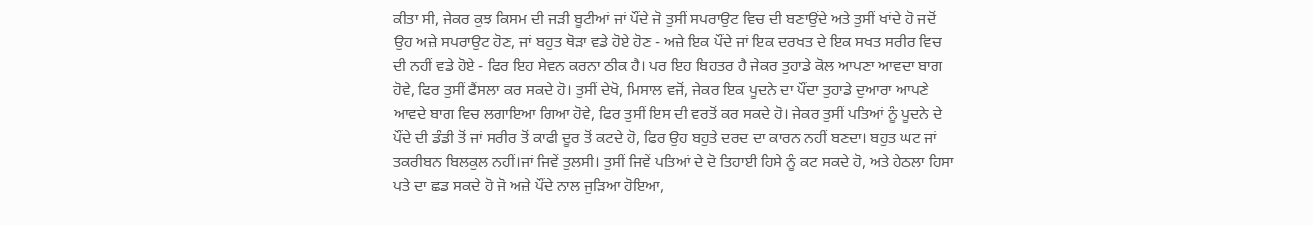ਕੀਤਾ ਸੀ, ਜੇਕਰ ਕੁਝ ਕਿਸਮ ਦੀ ਜੜੀ ਬੂਟੀਆਂ ਜਾਂ ਪੌਂਦੇ ਜੋ ਤੁਸੀਂ ਸਪਰਾਉਟ ਵਿਚ ਦੀ ਬਣਾਉਂਦੇ ਅਤੇ ਤੁਸੀਂ ਖਾਂਦੇ ਹੋ ਜਦੋਂ ਉਹ ਅਜ਼ੇ ਸਪਰਾਉਟ ਹੋਣ, ਜਾਂ ਬਹੁਤ ਥੋੜਾ ਵਡੇ ਹੋਏ ਹੋਣ - ਅਜ਼ੇ ਇਕ ਪੌਂਦੇ ਜਾਂ ਇਕ ਦਰਖਤ ਦੇ ਇਕ ਸਖਤ ਸਰੀਰ ਵਿਚ ਦੀ ਨਹੀਂ ਵਡੇ ਹੋਏ - ਫਿਰ ਇਹ ਸੇਵਨ ਕਰਨਾ ਠੀਕ ਹੈ। ਪਰ ਇਹ ਬਿਹਤਰ ਹੈ ਜੇਕਰ ਤੁਹਾਡੇ ਕੋਲ ਆਪਣਾ ਆਵਦਾ ਬਾਗ ਹੋਵੇ, ਫਿਰ ਤੁਸੀਂ ਫੈਂਸਲਾ ਕਰ ਸਕਦੇ ਹੋ। ਤੁਸੀਂ ਦੇਖੋ, ਮਿਸਾਲ ਵਜੋਂ, ਜੇਕਰ ਇਕ ਪੂਦਨੇ ਦਾ ਪੌਂਦਾ ਤੁਹਾਡੇ ਦੁਆਰਾ ਆਪਣੇ ਆਵਦੇ ਬਾਗ ਵਿਚ ਲਗਾਇਆ ਗਿਆ ਹੋਵੇ, ਫਿਰ ਤੁਸੀਂ ਇਸ ਦੀ ਵਰਤੋਂ ਕਰ ਸਕਦੇ ਹੋ। ਜੇਕਰ ਤੁਸੀਂ ਪਤਿਆਂ ਨੂੰ ਪੂਦਨੇ ਦੇ ਪੌਂਦੇ ਦੀ ਡੰਡੀ ਤੋਂ ਜਾਂ ਸਰੀਰ ਤੋਂ ਕਾਫੀ ਦੂਰ ਤੋਂ ਕਟਦੇ ਹੋ, ਫਿਰ ਉਹ ਬਹੁਤੇ ਦਰਦ ਦਾ ਕਾਰਨ ਨਹੀਂ ਬਣਦਾ। ਬਹੁਤ ਘਟ ਜਾਂ ਤਕਰੀਬਨ ਬਿਲਕੁਲ ਨਹੀਂ।ਜਾਂ ਜਿਵੇਂ ਤੁਲਸੀ। ਤੁਸੀਂ ਜਿਵੇਂ ਪਤਿਆਂ ਦੇ ਦੋ ਤਿਹਾਈ ਹਿਸੇ ਨੂੰ ਕਟ ਸਕਦੇ ਹੋ, ਅਤੇ ਹੇਠਲਾ ਹਿਸਾ ਪਤੇ ਦਾ ਛਡ ਸਕਦੇ ਹੋ ਜੋ ਅਜ਼ੇ ਪੌਂਦੇ ਨਾਲ ਜੁੜਿਆ ਹੋਇਆ,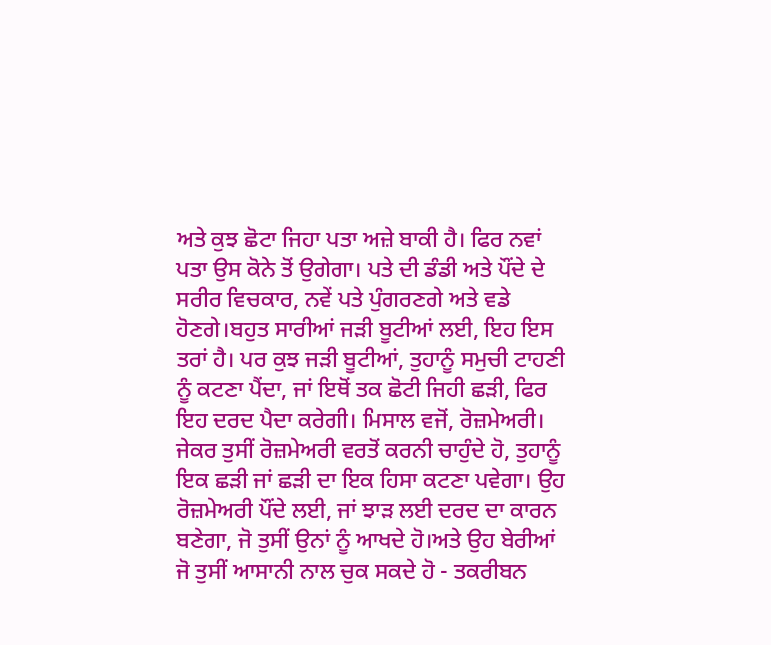ਅਤੇ ਕੁਝ ਛੋਟਾ ਜਿਹਾ ਪਤਾ ਅਜ਼ੇ ਬਾਕੀ ਹੈ। ਫਿਰ ਨਵਾਂ ਪਤਾ ਉਸ ਕੋਨੇ ਤੋਂ ਉਗੇਗਾ। ਪਤੇ ਦੀ ਡੰਡੀ ਅਤੇ ਪੌਂਦੇ ਦੇ ਸਰੀਰ ਵਿਚਕਾਰ, ਨਵੇਂ ਪਤੇ ਪੁੰਗਰਣਗੇ ਅਤੇ ਵਡੇ ਹੋਣਗੇ।ਬਹੁਤ ਸਾਰੀਆਂ ਜੜੀ ਬੂਟੀਆਂ ਲਈ, ਇਹ ਇਸ ਤਰਾਂ ਹੈ। ਪਰ ਕੁਝ ਜੜੀ ਬੂਟੀਆਂ, ਤੁਹਾਨੂੰ ਸਮੁਚੀ ਟਾਹਣੀ ਨੂੰ ਕਟਣਾ ਪੈਂਦਾ, ਜਾਂ ਇਥੋਂ ਤਕ ਛੋਟੀ ਜਿਹੀ ਛੜੀ, ਫਿਰ ਇਹ ਦਰਦ ਪੈਦਾ ਕਰੇਗੀ। ਮਿਸਾਲ ਵਜੋਂ, ਰੋਜ਼ਮੇਅਰੀ। ਜੇਕਰ ਤੁਸੀਂ ਰੋਜ਼ਮੇਅਰੀ ਵਰਤੋਂ ਕਰਨੀ ਚਾਹੁੰਦੇ ਹੋ, ਤੁਹਾਨੂੰ ਇਕ ਛੜੀ ਜਾਂ ਛੜੀ ਦਾ ਇਕ ਹਿਸਾ ਕਟਣਾ ਪਵੇਗਾ। ਉਹ ਰੋਜ਼ਮੇਅਰੀ ਪੌਂਦੇ ਲਈ, ਜਾਂ ਝਾੜ ਲਈ ਦਰਦ ਦਾ ਕਾਰਨ ਬਣੇਗਾ, ਜੋ ਤੁਸੀਂ ਉਨਾਂ ਨੂੰ ਆਖਦੇ ਹੋ।ਅਤੇ ਉਹ ਬੇਰੀਆਂ ਜੋ ਤੁਸੀਂ ਆਸਾਨੀ ਨਾਲ ਚੁਕ ਸਕਦੇ ਹੋ - ਤਕਰੀਬਨ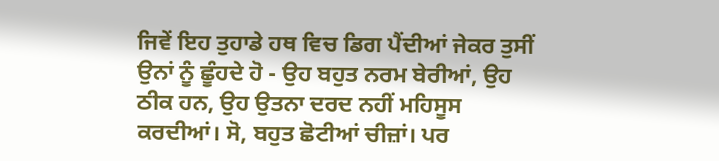ਜਿਵੇਂ ਇਹ ਤੁਹਾਡੇ ਹਥ ਵਿਚ ਡਿਗ ਪੈਂਦੀਆਂ ਜੇਕਰ ਤੁਸੀਂ ਉਨਾਂ ਨੂੰ ਛੂੰਹਦੇ ਹੋ - ਉਹ ਬਹੁਤ ਨਰਮ ਬੇਰੀਆਂ, ਉਹ ਠੀਕ ਹਨ, ਉਹ ਉਤਨਾ ਦਰਦ ਨਹੀਂ ਮਹਿਸੂਸ ਕਰਦੀਆਂ। ਸੋ, ਬਹੁਤ ਛੋਟੀਆਂ ਚੀਜ਼ਾਂ। ਪਰ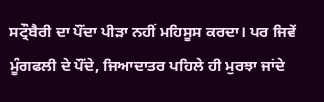ਸਟ੍ਰੌਬੈਰੀ ਦਾ ਪੌਂਦਾ ਪੀੜਾ ਨਹੀਂ ਮਹਿਸੂਸ ਕਰਦਾ। ਪਰ ਜਿਵੇਂ ਮੂੰਗਫਲੀ ਦੇ ਪੌਂਦੇ, ਜਿਆਦਾਤਰ ਪਹਿਲੇ ਹੀ ਮੁਰਝਾ ਜਾਂਦੇ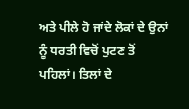ਅਤੇ ਪੀਲੇ ਹੋ ਜਾਂਦੇ ਲੋਕਾਂ ਦੇ ਉਨਾਂ ਨੂੰ ਧਰਤੀ ਵਿਚੋਂ ਪੁਟਣ ਤੋਂ ਪਹਿਲਾਂ। ਤਿਲਾਂ ਦੇ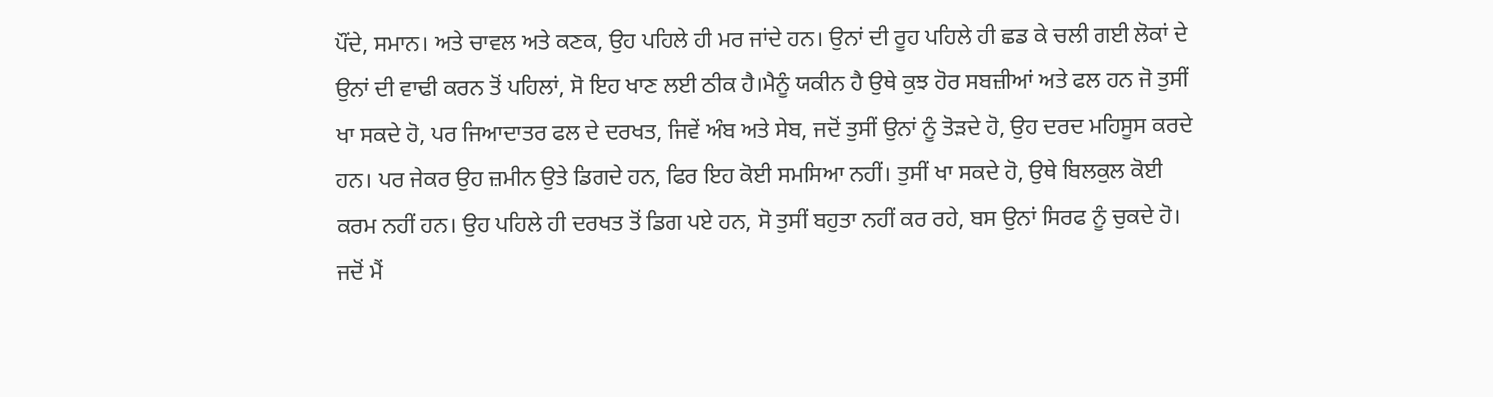ਪੌਂਦੇ, ਸਮਾਨ। ਅਤੇ ਚਾਵਲ ਅਤੇ ਕਣਕ, ਉਹ ਪਹਿਲੇ ਹੀ ਮਰ ਜਾਂਦੇ ਹਨ। ਉਨਾਂ ਦੀ ਰੂਹ ਪਹਿਲੇ ਹੀ ਛਡ ਕੇ ਚਲੀ ਗਈ ਲੋਕਾਂ ਦੇ ਉਨਾਂ ਦੀ ਵਾਢੀ ਕਰਨ ਤੋਂ ਪਹਿਲਾਂ, ਸੋ ਇਹ ਖਾਣ ਲਈ ਠੀਕ ਹੈ।ਮੈਨੂੰ ਯਕੀਨ ਹੈ ਉਥੇ ਕੁਝ ਹੋਰ ਸਬਜ਼ੀਆਂ ਅਤੇ ਫਲ ਹਨ ਜੋ ਤੁਸੀਂ ਖਾ ਸਕਦੇ ਹੋ, ਪਰ ਜਿਆਦਾਤਰ ਫਲ ਦੇ ਦਰਖਤ, ਜਿਵੇਂ ਅੰਬ ਅਤੇ ਸੇਬ, ਜਦੋਂ ਤੁਸੀਂ ਉਨਾਂ ਨੂੰ ਤੋੜਦੇ ਹੋ, ਉਹ ਦਰਦ ਮਹਿਸੂਸ ਕਰਦੇ ਹਨ। ਪਰ ਜੇਕਰ ਉਹ ਜ਼ਮੀਨ ਉਤੇ ਡਿਗਦੇ ਹਨ, ਫਿਰ ਇਹ ਕੋਈ ਸਮਸਿਆ ਨਹੀਂ। ਤੁਸੀਂ ਖਾ ਸਕਦੇ ਹੋ, ਉਥੇ ਬਿਲਕੁਲ ਕੋਈ ਕਰਮ ਨਹੀਂ ਹਨ। ਉਹ ਪਹਿਲੇ ਹੀ ਦਰਖਤ ਤੋਂ ਡਿਗ ਪਏ ਹਨ, ਸੋ ਤੁਸੀਂ ਬਹੁਤਾ ਨਹੀਂ ਕਰ ਰਹੇ, ਬਸ ਉਨਾਂ ਸਿਰਫ ਨੂੰ ਚੁਕਦੇ ਹੋ। ਜਦੋਂ ਮੈਂ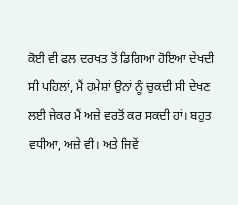ਕੋਈ ਵੀ ਫਲ ਦਰਖਤ ਤੋਂ ਡਿਗਿਆ ਹੋਇਆ ਦੇਖਦੀ ਸੀ ਪਹਿਲਾਂ, ਮੈਂ ਹਮੇਸ਼ਾਂ ਉਨਾਂ ਨੂੰ ਚੁਕਦੀ ਸੀ ਦੇਖਣ ਲਈ ਜੇਕਰ ਮੈਂ ਅਜ਼ੇ ਵਰਤੋਂ ਕਰ ਸਕਦੀ ਹਾਂ। ਬਹੁਤ ਵਧੀਆ, ਅਜ਼ੇ ਵੀ। ਅਤੇ ਜਿਵੇਂ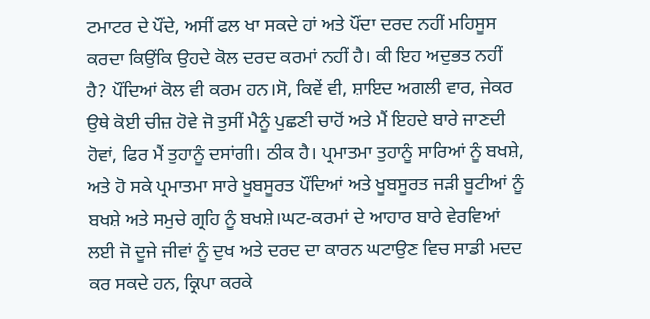ਟਮਾਟਰ ਦੇ ਪੌਂਦੇ, ਅਸੀਂ ਫਲ ਖਾ ਸਕਦੇ ਹਾਂ ਅਤੇ ਪੌਂਦਾ ਦਰਦ ਨਹੀਂ ਮਹਿਸੂਸ ਕਰਦਾ ਕਿਉਂਕਿ ਉਹਦੇ ਕੋਲ ਦਰਦ ਕਰਮਾਂ ਨਹੀਂ ਹੈ। ਕੀ ਇਹ ਅਦੁਭਤ ਨਹੀਂ ਹੈ? ਪੌਂਦਿਆਂ ਕੋਲ ਵੀ ਕਰਮ ਹਨ।ਸੋ, ਕਿਵੇਂ ਵੀ, ਸ਼ਾਇਦ ਅਗਲੀ ਵਾਰ, ਜੇਕਰ ਉਥੇ ਕੋਈ ਚੀਜ਼ ਹੋਵੇ ਜੋ ਤੁਸੀਂ ਮੈਨੂੰ ਪੁਛਣੀ ਚਾਹੋਂ ਅਤੇ ਮੈਂ ਇਹਦੇ ਬਾਰੇ ਜਾਣਦੀ ਹੋਵਾਂ, ਫਿਰ ਮੈਂ ਤੁਹਾਨੂੰ ਦਸਾਂਗੀ। ਠੀਕ ਹੈ। ਪ੍ਰਮਾਤਮਾ ਤੁਹਾਨੂੰ ਸਾਰਿਆਂ ਨੂੰ ਬਖਸ਼ੇ, ਅਤੇ ਹੋ ਸਕੇ ਪ੍ਰਮਾਤਮਾ ਸਾਰੇ ਖੂਬਸੂਰਤ ਪੌਂਦਿਆਂ ਅਤੇ ਖੂਬਸੂਰਤ ਜੜੀ ਬੂਟੀਆਂ ਨੂੰ ਬਖਸ਼ੇ ਅਤੇ ਸਮੁਚੇ ਗ੍ਰਹਿ ਨੂੰ ਬਖਸ਼ੇ।ਘਟ-ਕਰਮਾਂ ਦੇ ਆਹਾਰ ਬਾਰੇ ਵੇਰਵਿਆਂ ਲਈ ਜੋ ਦੂਜੇ ਜੀਵਾਂ ਨੂੰ ਦੁਖ ਅਤੇ ਦਰਦ ਦਾ ਕਾਰਨ ਘਟਾਉਣ ਵਿਚ ਸਾਡੀ ਮਦਦ ਕਰ ਸਕਦੇ ਹਨ, ਕ੍ਰਿਪਾ ਕਰਕੇ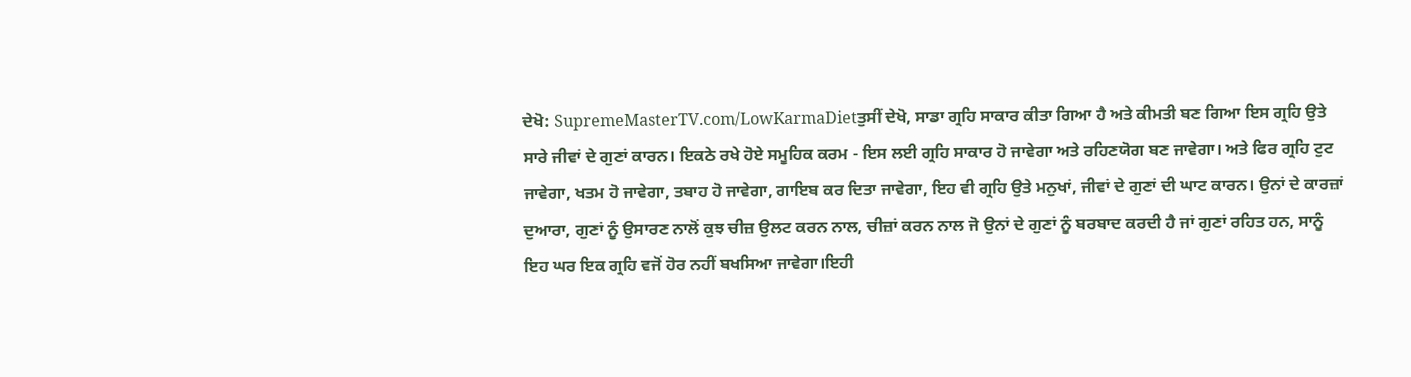ਦੇਖੋ: SupremeMasterTV.com/LowKarmaDietਤੁਸੀਂ ਦੇਖੋ, ਸਾਡਾ ਗ੍ਰਹਿ ਸਾਕਾਰ ਕੀਤਾ ਗਿਆ ਹੈ ਅਤੇ ਕੀਮਤੀ ਬਣ ਗਿਆ ਇਸ ਗ੍ਰਹਿ ਉਤੇ ਸਾਰੇ ਜੀਵਾਂ ਦੇ ਗੁਣਾਂ ਕਾਰਨ। ਇਕਠੇ ਰਖੇ ਹੋਏ ਸਮੂਹਿਕ ਕਰਮ - ਇਸ ਲਈ ਗ੍ਰਹਿ ਸਾਕਾਰ ਹੋ ਜਾਵੇਗਾ ਅਤੇ ਰਹਿਣਯੋਗ ਬਣ ਜਾਵੇਗਾ। ਅਤੇ ਫਿਰ ਗ੍ਰਹਿ ਟੁਟ ਜਾਵੇਗਾ, ਖਤਮ ਹੋ ਜਾਵੇਗਾ, ਤਬਾਹ ਹੋ ਜਾਵੇਗਾ, ਗਾਇਬ ਕਰ ਦਿਤਾ ਜਾਵੇਗਾ, ਇਹ ਵੀ ਗ੍ਰਹਿ ਉਤੇ ਮਨੁਖਾਂ, ਜੀਵਾਂ ਦੇ ਗੁਣਾਂ ਦੀ ਘਾਟ ਕਾਰਨ। ਉਨਾਂ ਦੇ ਕਾਰਜ਼ਾਂ ਦੁਆਰਾ, ਗੁਣਾਂ ਨੂੰ ਉਸਾਰਣ ਨਾਲੋਂ ਕੁਝ ਚੀਜ਼ ਉਲਟ ਕਰਨ ਨਾਲ, ਚੀਜ਼ਾਂ ਕਰਨ ਨਾਲ ਜੋ ਉਨਾਂ ਦੇ ਗੁਣਾਂ ਨੂੰ ਬਰਬਾਦ ਕਰਦੀ ਹੈ ਜਾਂ ਗੁਣਾਂ ਰਹਿਤ ਹਨ, ਸਾਨੂੰ ਇਹ ਘਰ ਇਕ ਗ੍ਰਹਿ ਵਜੋਂ ਹੋਰ ਨਹੀਂ ਬਖਸਿਆ ਜਾਵੇਗਾ।ਇਹੀ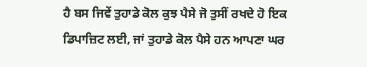ਹੈ ਬਸ ਜਿਵੇਂ ਤੁਹਾਡੇ ਕੋਲ ਕੁਝ ਪੈਸੇ ਜੋ ਤੁਸੀਂ ਰਖਦੇ ਹੋ ਇਕ ਡਿਪਾਜ਼ਿਟ ਲਈ, ਜਾਂ ਤੁਹਾਡੇ ਕੋਲ ਪੈਸੇ ਹਨ ਆਪਣਾ ਘਰ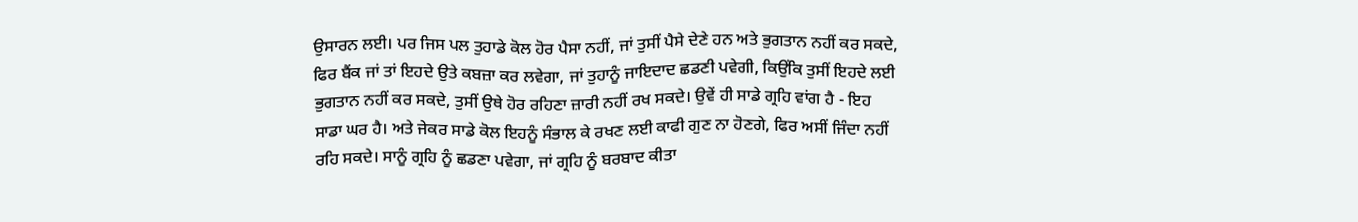ਉਸਾਰਨ ਲਈ। ਪਰ ਜਿਸ ਪਲ ਤੁਹਾਡੇ ਕੋਲ ਹੋਰ ਪੈਸਾ ਨਹੀਂ, ਜਾਂ ਤੁਸੀਂ ਪੈਸੇ ਦੇਣੇ ਹਨ ਅਤੇ ਭੁਗਤਾਨ ਨਹੀਂ ਕਰ ਸਕਦੇ, ਫਿਰ ਬੈਂਕ ਜਾਂ ਤਾਂ ਇਹਦੇ ਉਤੇ ਕਬਜ਼ਾ ਕਰ ਲਵੇਗਾ, ਜਾਂ ਤੁਹਾਨੂੰ ਜਾਇਦਾਦ ਛਡਣੀ ਪਵੇਗੀ, ਕਿਉਂਕਿ ਤੁਸੀਂ ਇਹਦੇ ਲਈ ਭੁਗਤਾਨ ਨਹੀਂ ਕਰ ਸਕਦੇ, ਤੁਸੀਂ ਉਥੇ ਹੋਰ ਰਹਿਣਾ ਜ਼ਾਰੀ ਨਹੀਂ ਰਖ ਸਕਦੇ। ਉਵੇਂ ਹੀ ਸਾਡੇ ਗ੍ਰਹਿ ਵਾਂਗ ਹੈ - ਇਹ ਸਾਡਾ ਘਰ ਹੈ। ਅਤੇ ਜੇਕਰ ਸਾਡੇ ਕੋਲ ਇਹਨੂੰ ਸੰਭਾਲ ਕੇ ਰਖਣ ਲਈ ਕਾਫੀ ਗੁਣ ਨਾ ਹੋਣਗੇ, ਫਿਰ ਅਸੀਂ ਜਿੰਦਾ ਨਹੀਂ ਰਹਿ ਸਕਦੇ। ਸਾਨੂੰ ਗ੍ਰਹਿ ਨੂੰ ਛਡਣਾ ਪਵੇਗਾ, ਜਾਂ ਗ੍ਰਹਿ ਨੂੰ ਬਰਬਾਦ ਕੀਤਾ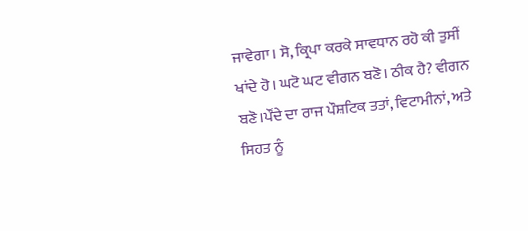ਜਾਵੇਗਾ। ਸੋ, ਕ੍ਰਿਪਾ ਕਰਕੇ ਸਾਵਧਾਨ ਰਹੋ ਕੀ ਤੁਸੀਂ ਖਾਂਦੇ ਹੋ। ਘਟੋ ਘਟ ਵੀਗਨ ਬਣੋ। ਠੀਕ ਹੈ? ਵੀਗਨ ਬਣੋ।ਪੌਂਦੇ ਦਾ ਰਾਜ ਪੌਸ਼ਟਿਕ ਤਤਾਂ, ਵਿਟਾਮੀਨਾਂ, ਅਤੇ ਸਿਹਤ ਨੂੰ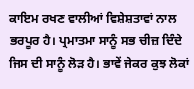ਕਾਇਮ ਰਖਣ ਵਾਲੀਆਂ ਵਿਸ਼ੇਸ਼ਤਾਵਾਂ ਨਾਲ ਭਰਪੂਰ ਹੈ। ਪ੍ਰਮਾਤਮਾ ਸਾਨੂੰ ਸਭ ਚੀਜ਼ ਦਿੰਦੇ ਜਿਸ ਦੀ ਸਾਨੂੰ ਲੋੜ ਹੈ। ਭਾਵੇਂ ਜੇਕਰ ਕੁਝ ਲੋਕਾਂ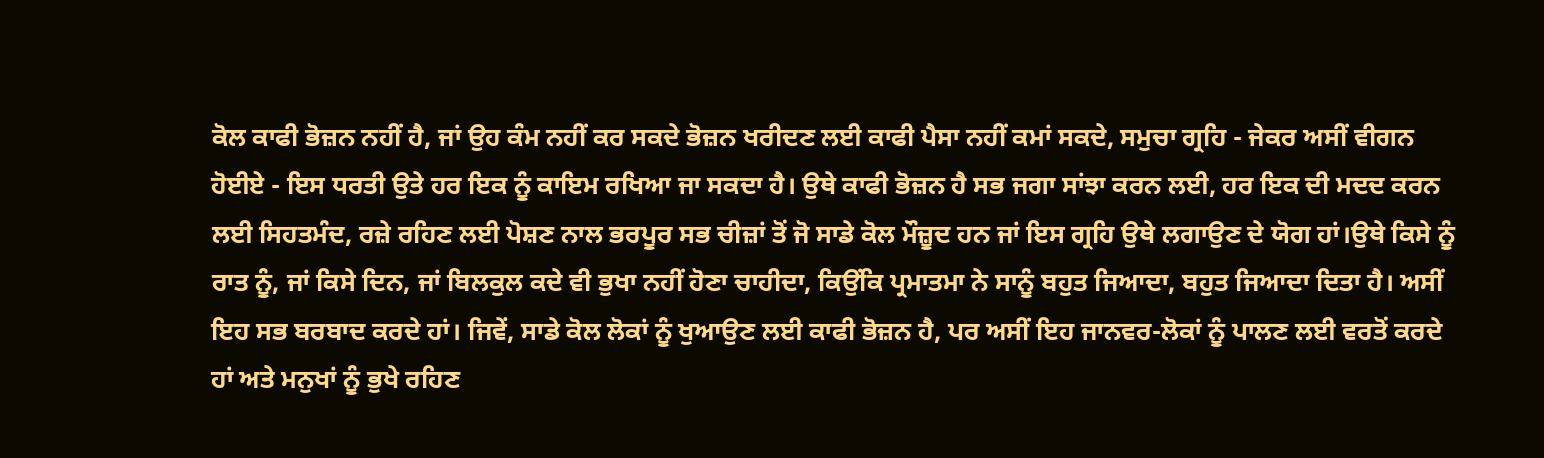ਕੋਲ ਕਾਫੀ ਭੋਜ਼ਨ ਨਹੀਂ ਹੈ, ਜਾਂ ਉਹ ਕੰਮ ਨਹੀਂ ਕਰ ਸਕਦੇ ਭੋਜ਼ਨ ਖਰੀਦਣ ਲਈ ਕਾਫੀ ਪੈਸਾ ਨਹੀਂ ਕਮਾਂ ਸਕਦੇ, ਸਮੁਚਾ ਗ੍ਰਹਿ - ਜੇਕਰ ਅਸੀਂ ਵੀਗਨ ਹੋਈਏ - ਇਸ ਧਰਤੀ ਉਤੇ ਹਰ ਇਕ ਨੂੰ ਕਾਇਮ ਰਖਿਆ ਜਾ ਸਕਦਾ ਹੈ। ਉਥੇ ਕਾਫੀ ਭੋਜ਼ਨ ਹੈ ਸਭ ਜਗਾ ਸਾਂਝਾ ਕਰਨ ਲਈ, ਹਰ ਇਕ ਦੀ ਮਦਦ ਕਰਨ ਲਈ ਸਿਹਤਮੰਦ, ਰਜ਼ੇ ਰਹਿਣ ਲਈ ਪੋਸ਼ਣ ਨਾਲ ਭਰਪੂਰ ਸਭ ਚੀਜ਼ਾਂ ਤੋਂ ਜੋ ਸਾਡੇ ਕੋਲ ਮੌਜ਼ੂਦ ਹਨ ਜਾਂ ਇਸ ਗ੍ਰਹਿ ਉਥੇ ਲਗਾਉਣ ਦੇ ਯੋਗ ਹਾਂ।ਉਥੇ ਕਿਸੇ ਨੂੰ ਰਾਤ ਨੂੰ, ਜਾਂ ਕਿਸੇ ਦਿਨ, ਜਾਂ ਬਿਲਕੁਲ ਕਦੇ ਵੀ ਭੁਖਾ ਨਹੀਂ ਹੋਣਾ ਚਾਹੀਦਾ, ਕਿਉਂਕਿ ਪ੍ਰਮਾਤਮਾ ਨੇ ਸਾਨੂੰ ਬਹੁਤ ਜਿਆਦਾ, ਬਹੁਤ ਜਿਆਦਾ ਦਿਤਾ ਹੈ। ਅਸੀਂ ਇਹ ਸਭ ਬਰਬਾਦ ਕਰਦੇ ਹਾਂ। ਜਿਵੇਂ, ਸਾਡੇ ਕੋਲ ਲੋਕਾਂ ਨੂੰ ਖੁਆਉਣ ਲਈ ਕਾਫੀ ਭੋਜ਼ਨ ਹੈ, ਪਰ ਅਸੀਂ ਇਹ ਜਾਨਵਰ-ਲੋਕਾਂ ਨੂੰ ਪਾਲਣ ਲਈ ਵਰਤੋਂ ਕਰਦੇ ਹਾਂ ਅਤੇ ਮਨੁਖਾਂ ਨੂੰ ਭੁਖੇ ਰਹਿਣ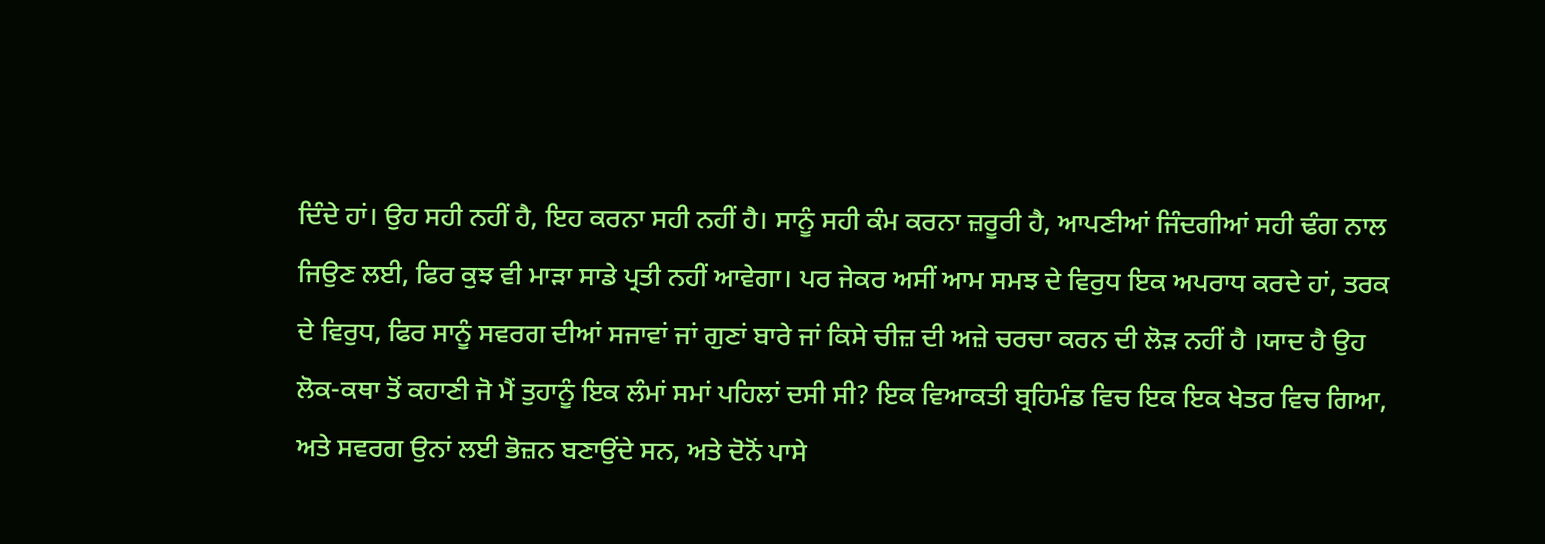ਦਿੰਦੇ ਹਾਂ। ਉਹ ਸਹੀ ਨਹੀਂ ਹੈ, ਇਹ ਕਰਨਾ ਸਹੀ ਨਹੀਂ ਹੈ। ਸਾਨੂੰ ਸਹੀ ਕੰਮ ਕਰਨਾ ਜ਼ਰੂਰੀ ਹੈ, ਆਪਣੀਆਂ ਜਿੰਦਗੀਆਂ ਸਹੀ ਢੰਗ ਨਾਲ ਜਿਉਣ ਲਈ, ਫਿਰ ਕੁਝ ਵੀ ਮਾੜਾ ਸਾਡੇ ਪ੍ਰਤੀ ਨਹੀਂ ਆਵੇਗਾ। ਪਰ ਜੇਕਰ ਅਸੀਂ ਆਮ ਸਮਝ ਦੇ ਵਿਰੁਧ ਇਕ ਅਪਰਾਧ ਕਰਦੇ ਹਾਂ, ਤਰਕ ਦੇ ਵਿਰੁਧ, ਫਿਰ ਸਾਨੂੰ ਸਵਰਗ ਦੀਆਂ ਸਜਾਵਾਂ ਜਾਂ ਗੁਣਾਂ ਬਾਰੇ ਜਾਂ ਕਿਸੇ ਚੀਜ਼ ਦੀ ਅਜ਼ੇ ਚਰਚਾ ਕਰਨ ਦੀ ਲੋੜ ਨਹੀਂ ਹੈ ।ਯਾਦ ਹੈ ਉਹ ਲੋਕ-ਕਥਾ ਤੋਂ ਕਹਾਣੀ ਜੋ ਮੈਂ ਤੁਹਾਨੂੰ ਇਕ ਲੰਮਾਂ ਸਮਾਂ ਪਹਿਲਾਂ ਦਸੀ ਸੀ? ਇਕ ਵਿਆਕਤੀ ਬ੍ਰਹਿਮੰਡ ਵਿਚ ਇਕ ਇਕ ਖੇਤਰ ਵਿਚ ਗਿਆ, ਅਤੇ ਸਵਰਗ ਉਨਾਂ ਲਈ ਭੋਜ਼ਨ ਬਣਾਉਂਦੇ ਸਨ, ਅਤੇ ਦੋਨੋਂ ਪਾਸੇ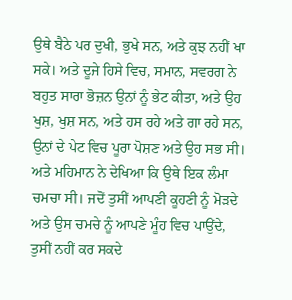ਉਥੇ ਬੈਠੇ ਪਰ ਦੁਖੀ, ਭੁਖੇ ਸਨ, ਅਤੇ ਕੁਝ ਨਹੀਂ ਖਾ ਸਕੇ। ਅਤੇ ਦੂਜੇ ਹਿਸੇ ਵਿਚ, ਸਮਾਨ, ਸਵਰਗ ਨੇ ਬਹੁਤ ਸਾਰਾ ਭੋਜ਼ਨ ਉਨਾਂ ਨੂੰ ਭੇਟ ਕੀਤਾ, ਅਤੇ ਉਹ ਖੁਸ਼, ਖੁਸ਼ ਸਨ, ਅਤੇ ਹਸ ਰਹੇ ਅਤੇ ਗਾ ਰਹੇ ਸਨ, ਉਨਾਂ ਦੇ ਪੇਟ ਵਿਚ ਪੂਰਾ ਪੋਸ਼ਣ ਅਤੇ ਉਹ ਸਭ ਸੀ। ਅਤੇ ਮਹਿਮਾਨ ਨੇ ਦੇਖਿਆ ਕਿ ਉਥੇ ਇਕ ਲੰਮਾ ਚਮਚਾ ਸੀ। ਜਦੋਂ ਤੁਸੀਂ ਆਪਣੀ ਕੂਹਣੀ ਨੂੰ ਮੋੜਦੇ ਅਤੇ ਉਸ ਚਮਚੇ ਨੂੰ ਆਪਣੇ ਮੂੰਹ ਵਿਚ ਪਾਉਂਦੇ, ਤੁਸੀਂ ਨਹੀਂ ਕਰ ਸਕਦੇ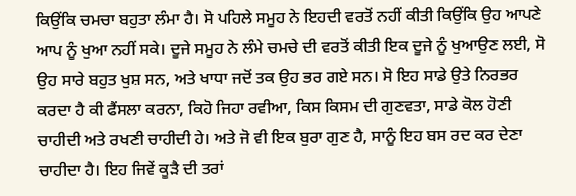ਕਿਉਂਕਿ ਚਮਚਾ ਬਹੁਤਾ ਲੰਮਾ ਹੈ। ਸੋ ਪਹਿਲੇ ਸਮੂਹ ਨੇ ਇਹਦੀ ਵਰਤੋਂ ਨਹੀਂ ਕੀਤੀ ਕਿਉਂਕਿ ਉਹ ਆਪਣੇ ਆਪ ਨੂੰ ਖੁਆ ਨਹੀਂ ਸਕੇ। ਦੂਜੇ ਸਮੂਹ ਨੇ ਲੰਮੇ ਚਮਚੇ ਦੀ ਵਰਤੋਂ ਕੀਤੀ ਇਕ ਦੂਜੇ ਨੂੰ ਖੁਆਉਣ ਲਈ, ਸੋ ਉਹ ਸਾਰੇ ਬਹੁਤ ਖੁਸ਼ ਸਨ, ਅਤੇ ਖਾਧਾ ਜਦੋਂ ਤਕ ਉਹ ਭਰ ਗਏ ਸਨ। ਸੋ ਇਹ ਸਾਡੇ ਉਤੇ ਨਿਰਭਰ ਕਰਦਾ ਹੈ ਕੀ ਫੈਂਸਲਾ ਕਰਨਾ, ਕਿਹੋ ਜਿਹਾ ਰਵੀਆ, ਕਿਸ ਕਿਸਮ ਦੀ ਗੁਣਵਤਾ, ਸਾਡੇ ਕੋਲ ਹੋਣੀ ਚਾਹੀਦੀ ਅਤੇ ਰਖਣੀ ਚਾਹੀਦੀ ਹੇ। ਅਤੇ ਜੋ ਵੀ ਇਕ ਬੁਰਾ ਗੁਣ ਹੈ, ਸਾਨੂੰ ਇਹ ਬਸ ਰਦ ਕਰ ਦੇਣਾ ਚਾਹੀਦਾ ਹੈ। ਇਹ ਜਿਵੇਂ ਕੂੜੈ ਦੀ ਤਰਾਂ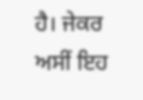ਹੈ। ਜੇਕਰ ਅਸੀਂ ਇਹ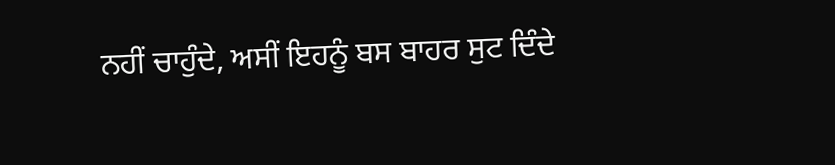ਨਹੀਂ ਚਾਹੁੰਦੇ, ਅਸੀਂ ਇਹਨੂੰ ਬਸ ਬਾਹਰ ਸੁਟ ਦਿੰਦੇ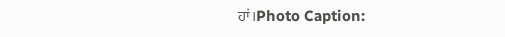ਹਾਂ।Photo Caption: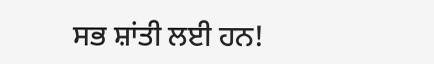ਸਭ ਸ਼ਾਂਤੀ ਲਈ ਹਨ!